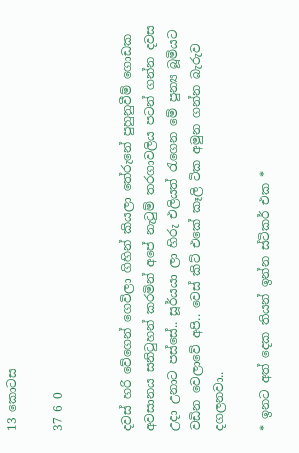13 කොටස

37 6 0


දවස් හරි වේගෙන් ගෙවිලා ගිහින් කියලා තේරුනේ පුහුනුවීම් ගොඩක අවසානය සනිටුහන් කරමින් අපේ නැටුම් තරගාවලිය පටන් ගන්න දවස උදා උනාට පස්සේ.. සූර්යයා ලා හිරු එලියත් රැගෙන මේ පුන්‍ය බූමියට වඩින වෙලාවේ අපි.. වෙස් කිට් එකේ කෑලි ටික අමුන ගන්න බැරුව දගලනවා..

* ඉනට අත් දෙක තියන් ඉන්න ස්ටිකර් එක *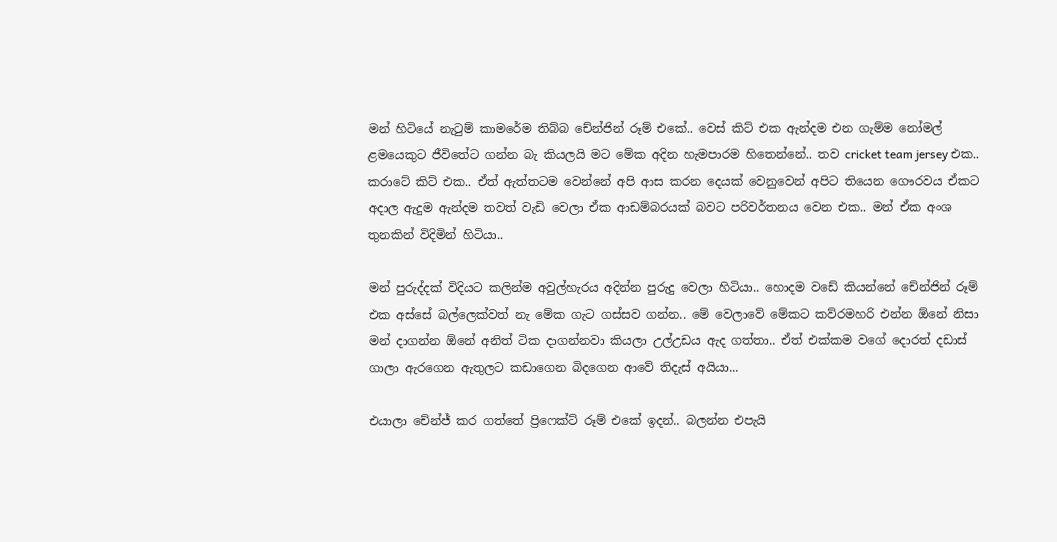මන් හිටියේ නැටුම් කාමරේම තිබ්බ චේන්ජින් රූම් එකේ.. වෙස් කිට් එක ඇන්දම එන ගැම්ම නෝමල් ළමයෙකුට ජීවිතේට ගන්න බැ කියලයි මට මේක අදින හැමපාරම හිතෙන්නේ.. තව cricket team jersey එක.. කරාටේ කිට් එක.. ඒත් ඇත්තටම වෙන්නේ අපි ආස කරන දෙයක් වෙනුවෙන් අපිට තියෙන ගෞරවය ඒකට අදාල ඇදුම ඇන්දම තවත් වැඩි වෙලා ඒක ආඩම්බරයක් බවට පරිවර්තනය වෙන එක.. මන් ඒක අංශ තුනකින් විදිමින් හිටියා..

මන් පුරුද්දක් විදියට කලින්ම අවුල්හැරය අදින්න පුරුදු වෙලා හිටියා.. හොදම වඩේ කියන්නේ චේන්ජින් රූම් එක අස්සේ බල්ලෙක්වත් නැ මේක ගැට ගස්සව ගන්න.. මේ වෙලාවේ මේකට කව්රමහරි එන්න ඕනේ නිසා මන් දාගන්න ඕනේ අනිත් ටික දාගන්නවා කියලා උල්උඩය ඇද ගත්තා.. ඒත් එක්කම වගේ දොරත් දඩාස් ගාලා ඇරගෙන ඇතුලට කඩාගෙන බිදගෙන ආවේ තිදැස් අයියා...

එයාලා චේන්ජ් කර ගත්තේ ප්‍රිෆෙක්ට් රූම් එකේ ඉදන්.. බලන්න එපැයි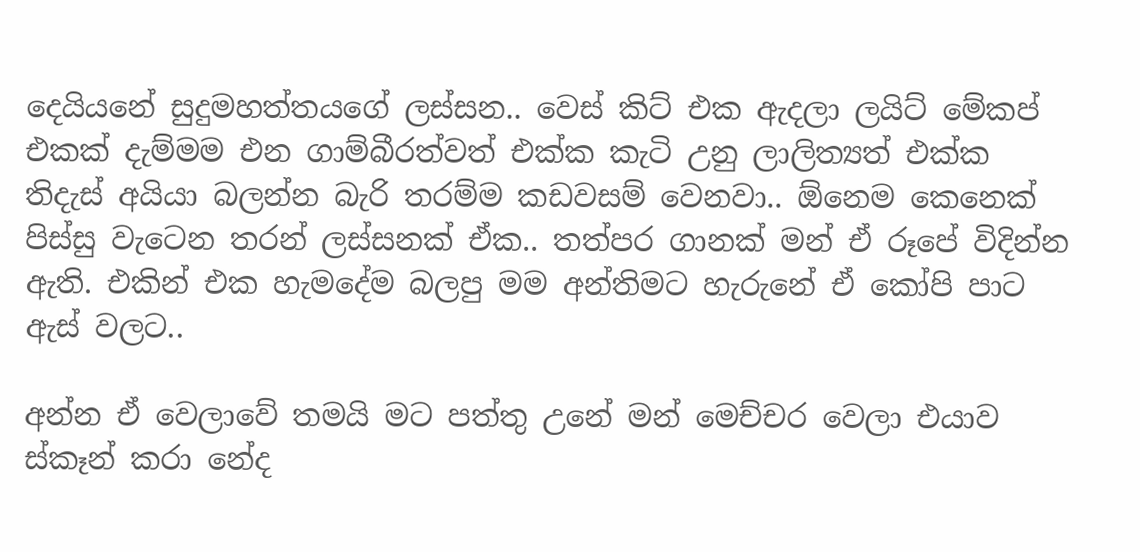දෙයියනේ සුදුමහත්තයගේ ලස්සන.. වෙස් කිට් එක ඇදලා ලයිට් මේකප් එකක් දැම්මම එන ගාම්බීරත්වත් එක්ක කැටි උනු ලාලිත්‍යත් එක්ක තිදැස් අයියා බලන්න බැරි තරම්ම කඩවසම් වෙනවා.. ඕනෙම කෙනෙක් පිස්සු වැටෙන තරන් ලස්සනක් ඒක.. තත්පර ගානක් මන් ඒ රූපේ විදින්න ඇති. එකින් එක හැමදේම බලපු මම අන්තිමට හැරුනේ ඒ කෝපි පාට ඇස් වලට..

අන්න ඒ වෙලාවේ තමයි මට පත්තු උනේ මන් මෙච්චර වෙලා එයාව ස්කෑන් කරා නේද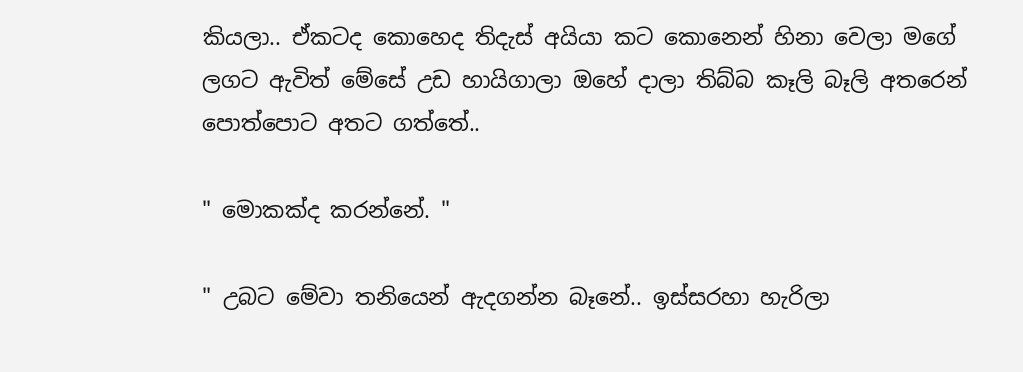කියලා.. ඒකටද කොහෙද තිදැස් අයියා කට කොනෙන් හිනා වෙලා මගේ ලගට ඇවිත් මේසේ උඩ හායිගාලා ඔහේ දාලා තිබ්බ කෑලි බෑලි අතරෙන් පොත්පොට අතට ගත්තේ..

" මොකක්ද කරන්නේ. "

" උබට මේවා තනියෙන් ඇදගන්න බෑනේ.. ඉස්සරහා හැරිලා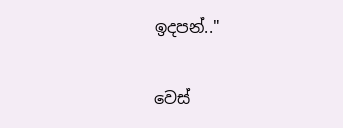ඉදපන්.."

වෙස්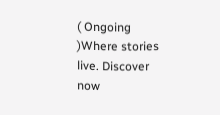( Ongoing )Where stories live. Discover now